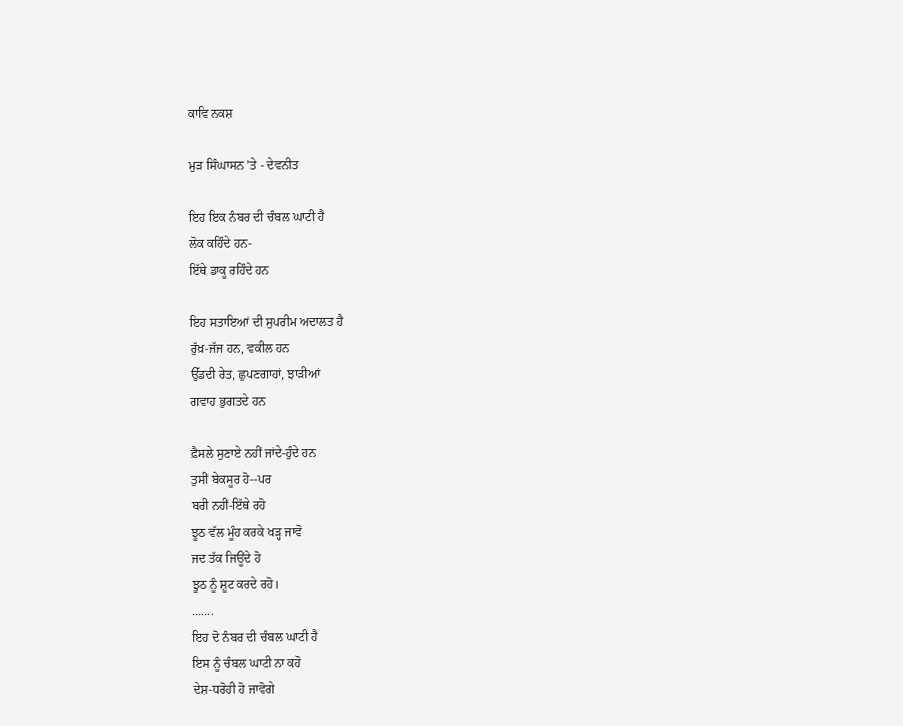ਕਾਵਿ ਨਕਸ਼

ਮੁੜ ਸਿੰਘਾਸਨ ’ਤੇ - ਦੇਵਨੀਤ

ਇਹ ਇਕ ਨੰਬਰ ਦੀ ਚੰਬਲ ਘਾਟੀ ਹੈ
ਲੋਕ ਕਹਿੰਦੇ ਹਨ-
ਇੱਥੇ ਡਾਕੂ ਰਹਿੰਦੇ ਹਨ

ਇਹ ਸਤਾਇਆਂ ਦੀ ਸੁਪਰੀਮ ਅਦਾਲਤ ਹੈ
ਰੁੱਖ਼-ਜੱਜ ਹਨ, ਵਕੀਲ ਹਨ
ਉੱਡਦੀ ਰੇਤ, ਛੁਪਣਗਾਹਾਂ, ਝਾੜੀਆਂ
ਗਵਾਹ ਭੁਗਤਦੇ ਹਨ

ਫ਼ੈਸਲੇ ਸੁਣਾਏ ਨਹੀਂ ਜਾਂਦੇ-ਹੁੰਦੇ ਹਨ
ਤੁਸੀਂ ਬੇਕਸੂਰ ਹੋ--ਪਰ
ਬਰੀ ਨਹੀਂ-ਇੱਥੇ ਰਹੋ
ਝੂਠ ਵੱਲ ਮੂੰਹ ਕਰਕੇ ਖੜ੍ਹ ਜਾਵੋ
ਜਦ ਤੱਕ ਜਿਊਂਦੇ ਹੋ
ਝੂਠ ਨੂੰ ਸ਼ੂਟ ਕਰਦੇ ਰਹੋ।
…….
ਇਹ ਦੋ ਨੰਬਰ ਦੀ ਚੰਬਲ ਘਾਟੀ ਹੈ
ਇਸ ਨੂੰ ਚੰਬਲ ਘਾਟੀ ਨਾ ਕਹੋ
ਦੇਸ਼-ਧਰੋਹੀ ਹੋ ਜਾਵੋਗੇ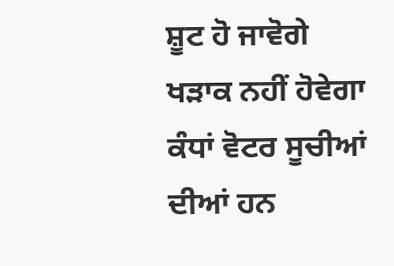ਸ਼ੂਟ ਹੋ ਜਾਵੋਗੇ
ਖੜਾਕ ਨਹੀਂ ਹੋਵੇਗਾ
ਕੰਧਾਂ ਵੋਟਰ ਸੂਚੀਆਂ ਦੀਆਂ ਹਨ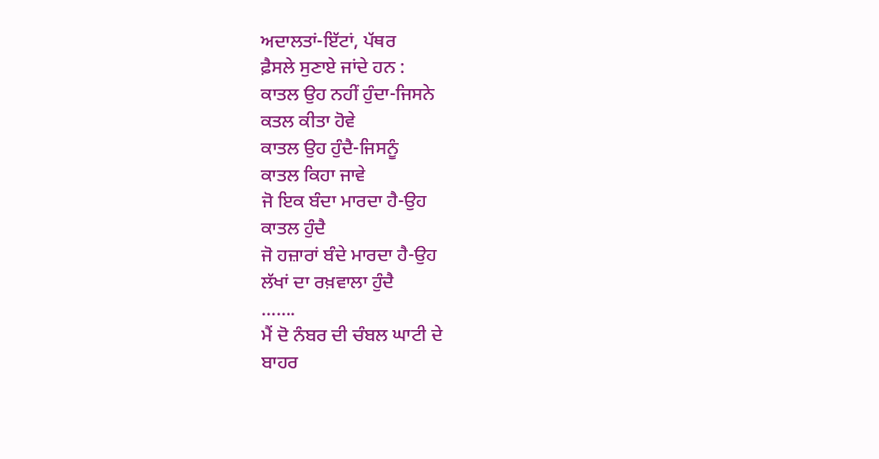ਅਦਾਲਤਾਂ-ਇੱਟਾਂ, ਪੱਥਰ
ਫ਼ੈਸਲੇ ਸੁਣਾਏ ਜਾਂਦੇ ਹਨ :
ਕਾਤਲ ਉਹ ਨਹੀਂ ਹੁੰਦਾ-ਜਿਸਨੇ
ਕਤਲ ਕੀਤਾ ਹੋਵੇ
ਕਾਤਲ ਉਹ ਹੁੰਦੈ-ਜਿਸਨੂੰ
ਕਾਤਲ ਕਿਹਾ ਜਾਵੇ
ਜੋ ਇਕ ਬੰਦਾ ਮਾਰਦਾ ਹੈ-ਉਹ
ਕਾਤਲ ਹੁੰਦੈ
ਜੋ ਹਜ਼ਾਰਾਂ ਬੰਦੇ ਮਾਰਦਾ ਹੈ-ਉਹ
ਲੱਖਾਂ ਦਾ ਰਖ਼ਵਾਲਾ ਹੁੰਦੈ
…….
ਮੈਂ ਦੋ ਨੰਬਰ ਦੀ ਚੰਬਲ ਘਾਟੀ ਦੇ
ਬਾਹਰ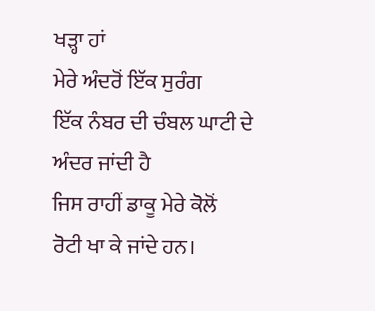ਖੜ੍ਹਾ ਹਾਂ
ਮੇਰੇ ਅੰਦਰੋਂ ਇੱਕ ਸੁਰੰਗ
ਇੱਕ ਨੰਬਰ ਦੀ ਚੰਬਲ ਘਾਟੀ ਦੇ
ਅੰਦਰ ਜਾਂਦੀ ਹੈ
ਜਿਸ ਰਾਹੀਂ ਡਾਕੂ ਮੇਰੇ ਕੋਲੋਂ
ਰੋਟੀ ਖਾ ਕੇ ਜਾਂਦੇ ਹਨ।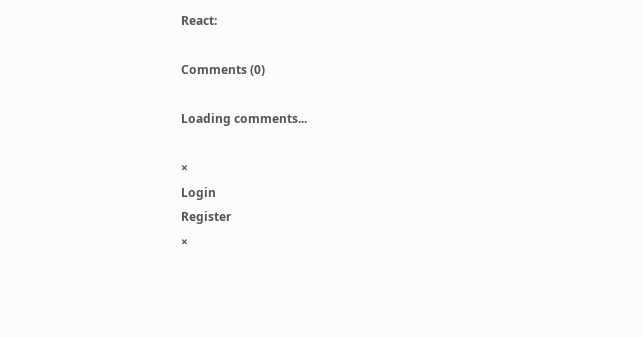React:

Comments (0)

Loading comments...

×
Login
Register
×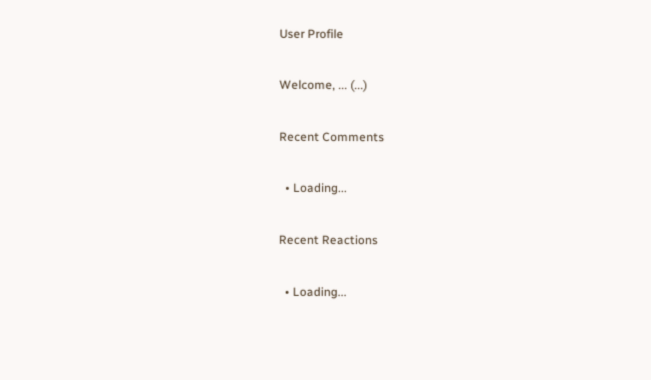User Profile

Welcome, ... (...)

Recent Comments

  • Loading...

Recent Reactions

  • Loading...